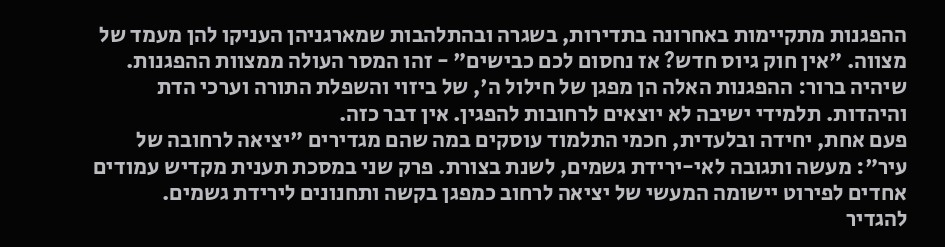ההפגנות מתקיימות באחרונה בתדירות, בשגרה ובהתלהבות שמארגניהן העניקו להן מעמד של מצווה. "אין חוק גיוס חדש? אז נחסום לכם כבישים" - זהו המסר העולה ממצוות ההפגנות. שיהיה ברור: ההפגנות האלה הן מפגן של חילול ה', של ביזוי והשפלת התורה וערכי הדת והיהדות. תלמידי ישיבה לא יוצאים לרחובות להפגין. אין דבר כזה.
פעם אחת, יחידה ובלעדית, חכמי התלמוד עוסקים במה שהם מגדירים "יציאה לרחובה של עיר": מעשה ותגובה לאי-ירידת גשמים, לשנת בצורת. פרק שני במסכת תענית מקדיש עמודים אחדים לפירוט יישומה המעשי של יציאה לרחוב כמפגן בקשה ותחנונים לירידת גשמים.
להגדיר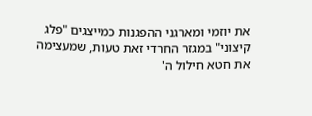את יוזמי ומארגני ההפגנות כמייצגים "פלג קיצוני" במגזר החרדי זאת טעות, שמעצימה את חטא חילול ה'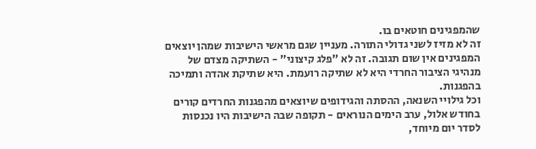שהמפגינים חוטאים בו.
זה לא מזיז לשני גדולי התורה. מעניין שגם מראשי הישיבות שמהן יוצאים המפגינים אין שום תגובה. זה לא "פלג קיצוני" - השתיקה מצדם של מנהיגי הציבור החרדי היא לא שתיקה רועמת. היא שתיקת אהדה ותמיכה בהפגנות.
וכל גילויי השנאה, ההסתה והגידופים שיוצאים מהפגנות החרדים קורים בחודש אלול, ערב הימים הנוראים - תקופה שבה הישיבות היו נכנסות לסדר יום מיוחד,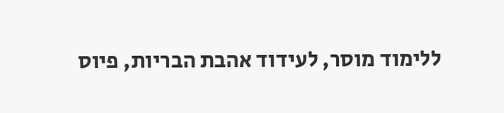ללימוד מוסר, לעידוד אהבת הבריות, פיוס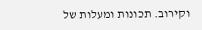וקירוב. תכונות ומעלות של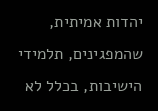יהדות אמיתית, שהמפגינים, תלמידי הישיבות, בכלל לא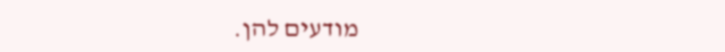מודעים להן.